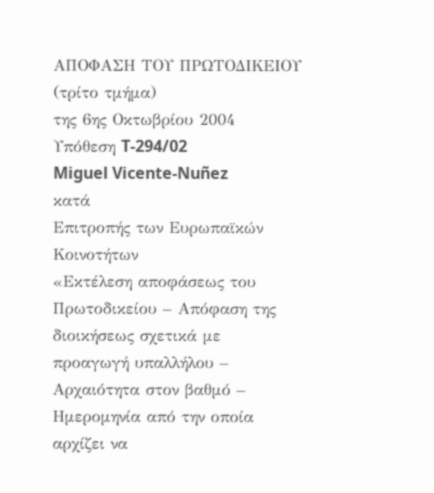ΑΠΟΦΑΣΗ ΤΟΥ ΠΡΩΤΟΔΙΚΕΙΟΥ (τρίτο τμήμα)
της 6ης Οκτωβρίου 2004
Υπόθεση T-294/02
Miguel Vicente-Nuñez
κατά
Επιτροπής των Ευρωπαϊκών Κοινοτήτων
«Εκτέλεση αποφάσεως του Πρωτοδικείου – Απόφαση της διοικήσεως σχετικά με προαγωγή υπαλλήλου – Αρχαιότητα στον βαθμό – Ημερομηνία από την οποία αρχίζει να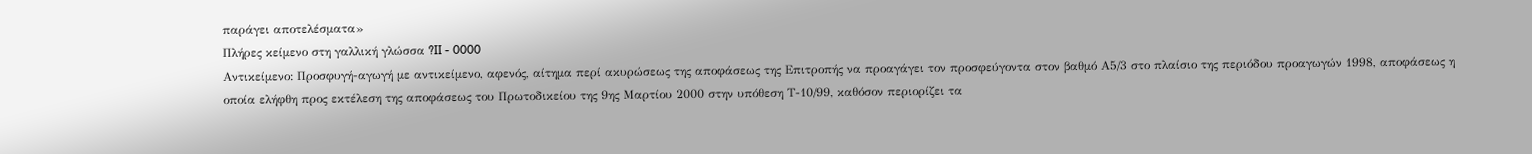παράγει αποτελέσματα»
Πλήρες κείμενο στη γαλλική γλώσσα ?II - 0000
Αντικείμενο: Προσφυγή-αγωγή με αντικείμενο, αφενός, αίτημα περί ακυρώσεως της αποφάσεως της Επιτροπής να προαγάγει τον προσφεύγοντα στον βαθμό Α5/3 στο πλαίσιο της περιόδου προαγωγών 1998, αποφάσεως η οποία ελήφθη προς εκτέλεση της αποφάσεως του Πρωτοδικείου της 9ης Μαρτίου 2000 στην υπόθεση Τ-10/99, καθόσον περιορίζει τα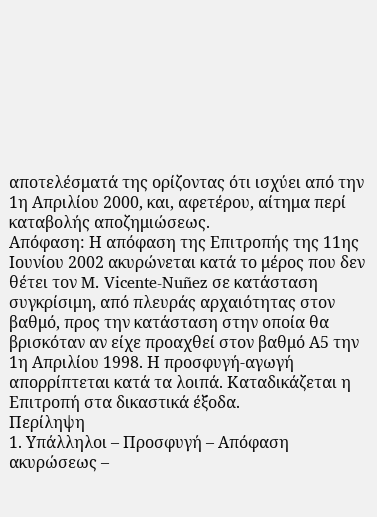αποτελέσματά της ορίζοντας ότι ισχύει από την 1η Απριλίου 2000, και, αφετέρου, αίτημα περί καταβολής αποζημιώσεως.
Απόφαση: Η απόφαση της Επιτροπής της 11ης Ιουνίου 2002 ακυρώνεται κατά το μέρος που δεν θέτει τον M. Vicente-Nuñez σε κατάσταση συγκρίσιμη, από πλευράς αρχαιότητας στον βαθμό, προς την κατάσταση στην οποία θα βρισκόταν αν είχε προαχθεί στον βαθμό Α5 την 1η Απριλίου 1998. Η προσφυγή-αγωγή απορρίπτεται κατά τα λοιπά. Καταδικάζεται η Επιτροπή στα δικαστικά έξοδα.
Περίληψη
1. Υπάλληλοι – Προσφυγή – Απόφαση ακυρώσεως –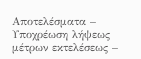Αποτελέσματα – Υποχρέωση λήψεως μέτρων εκτελέσεως –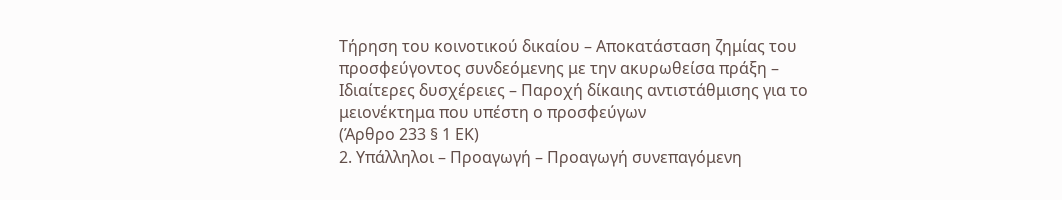Τήρηση του κοινοτικού δικαίου – Αποκατάσταση ζημίας του προσφεύγοντος συνδεόμενης με την ακυρωθείσα πράξη – Ιδιαίτερες δυσχέρειες – Παροχή δίκαιης αντιστάθμισης για το μειονέκτημα που υπέστη ο προσφεύγων
(Άρθρο 233 § 1 ΕΚ)
2. Υπάλληλοι – Προαγωγή – Προαγωγή συνεπαγόμενη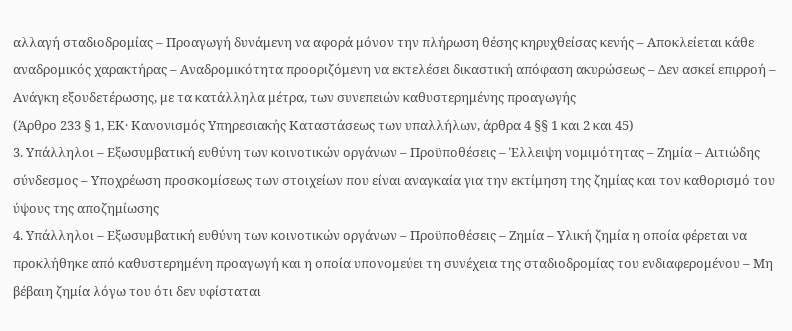αλλαγή σταδιοδρομίας – Προαγωγή δυνάμενη να αφορά μόνον την πλήρωση θέσης κηρυχθείσας κενής – Αποκλείεται κάθε αναδρομικός χαρακτήρας – Αναδρομικότητα προοριζόμενη να εκτελέσει δικαστική απόφαση ακυρώσεως – Δεν ασκεί επιρροή – Ανάγκη εξουδετέρωσης, με τα κατάλληλα μέτρα, των συνεπειών καθυστερημένης προαγωγής
(Άρθρο 233 § 1, ΕΚ· Κανονισμός Υπηρεσιακής Καταστάσεως των υπαλλήλων, άρθρα 4 §§ 1 και 2 και 45)
3. Υπάλληλοι – Εξωσυμβατική ευθύνη των κοινοτικών οργάνων – Προϋποθέσεις – Έλλειψη νομιμότητας – Ζημία – Αιτιώδης σύνδεσμος – Υποχρέωση προσκομίσεως των στοιχείων που είναι αναγκαία για την εκτίμηση της ζημίας και τον καθορισμό του ύψους της αποζημίωσης
4. Υπάλληλοι – Εξωσυμβατική ευθύνη των κοινοτικών οργάνων – Προϋποθέσεις – Ζημία – Υλική ζημία η οποία φέρεται να προκλήθηκε από καθυστερημένη προαγωγή και η οποία υπονομεύει τη συνέχεια της σταδιοδρομίας του ενδιαφερομένου – Μη βέβαιη ζημία λόγω του ότι δεν υφίσταται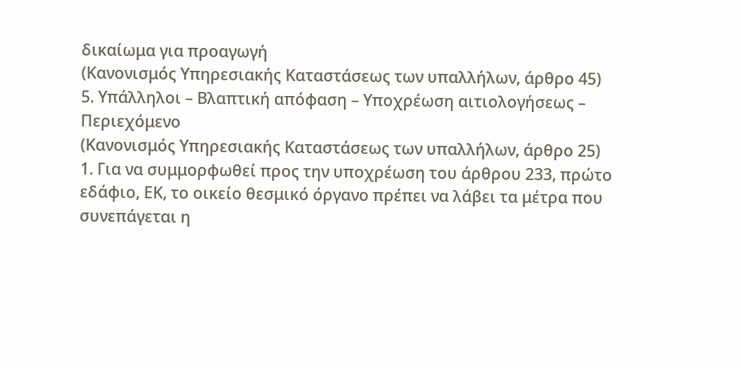δικαίωμα για προαγωγή
(Κανονισμός Υπηρεσιακής Καταστάσεως των υπαλλήλων, άρθρο 45)
5. Υπάλληλοι – Βλαπτική απόφαση – Υποχρέωση αιτιολογήσεως – Περιεχόμενο
(Κανονισμός Υπηρεσιακής Καταστάσεως των υπαλλήλων, άρθρο 25)
1. Για να συμμορφωθεί προς την υποχρέωση του άρθρου 233, πρώτο εδάφιο, ΕΚ, το οικείο θεσμικό όργανο πρέπει να λάβει τα μέτρα που συνεπάγεται η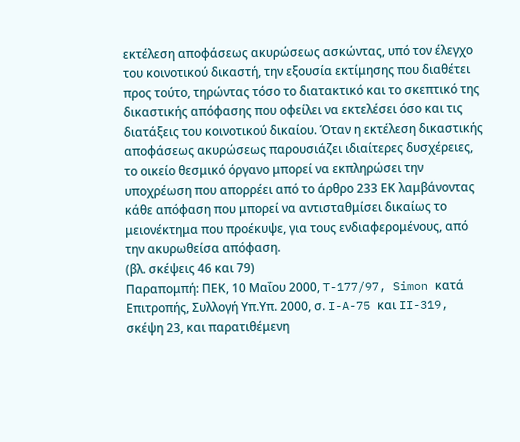εκτέλεση αποφάσεως ακυρώσεως ασκώντας, υπό τον έλεγχο του κοινοτικού δικαστή, την εξουσία εκτίμησης που διαθέτει προς τούτο, τηρώντας τόσο το διατακτικό και το σκεπτικό της δικαστικής απόφασης που οφείλει να εκτελέσει όσο και τις διατάξεις του κοινοτικού δικαίου. Όταν η εκτέλεση δικαστικής αποφάσεως ακυρώσεως παρουσιάζει ιδιαίτερες δυσχέρειες, το οικείο θεσμικό όργανο μπορεί να εκπληρώσει την υποχρέωση που απορρέει από το άρθρο 233 ΕΚ λαμβάνοντας κάθε απόφαση που μπορεί να αντισταθμίσει δικαίως το μειονέκτημα που προέκυψε, για τους ενδιαφερομένους, από την ακυρωθείσα απόφαση.
(βλ. σκέψεις 46 και 79)
Παραπομπή: ΠΕΚ, 10 Μαΐου 2000, T-177/97, Simon κατά Επιτροπής, Συλλογή Υπ.Υπ. 2000, σ. I-A-75 και II-319, σκέψη 23, και παρατιθέμενη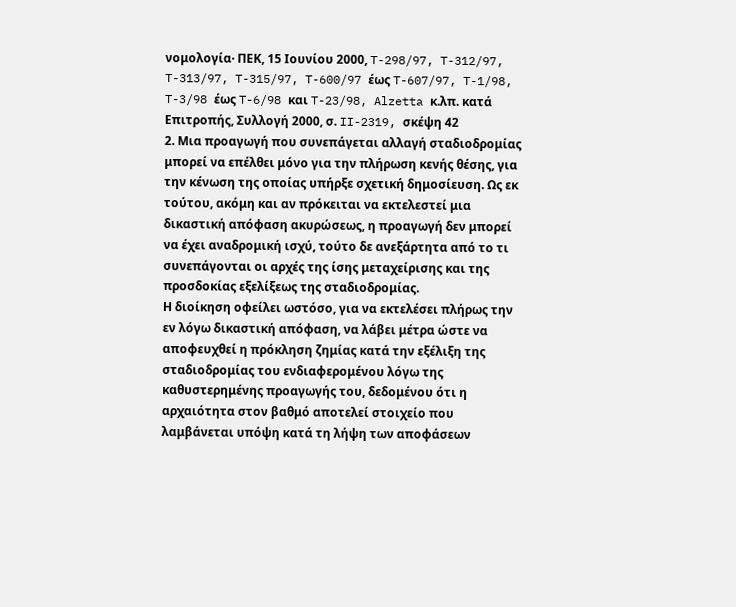νομολογία· ΠΕΚ, 15 Ιουνίου 2000, T-298/97, T-312/97, T-313/97, T-315/97, T-600/97 έως T-607/97, T-1/98, T-3/98 έως T-6/98 και T-23/98, Alzetta κ.λπ. κατά Επιτροπής, Συλλογή 2000, σ. II-2319, σκέψη 42
2. Μια προαγωγή που συνεπάγεται αλλαγή σταδιοδρομίας μπορεί να επέλθει μόνο για την πλήρωση κενής θέσης, για την κένωση της οποίας υπήρξε σχετική δημοσίευση. Ως εκ τούτου, ακόμη και αν πρόκειται να εκτελεστεί μια δικαστική απόφαση ακυρώσεως, η προαγωγή δεν μπορεί να έχει αναδρομική ισχύ, τούτο δε ανεξάρτητα από το τι συνεπάγονται οι αρχές της ίσης μεταχείρισης και της προσδοκίας εξελίξεως της σταδιοδρομίας.
Η διοίκηση οφείλει ωστόσο, για να εκτελέσει πλήρως την εν λόγω δικαστική απόφαση, να λάβει μέτρα ώστε να αποφευχθεί η πρόκληση ζημίας κατά την εξέλιξη της σταδιοδρομίας του ενδιαφερομένου λόγω της καθυστερημένης προαγωγής του, δεδομένου ότι η αρχαιότητα στον βαθμό αποτελεί στοιχείο που λαμβάνεται υπόψη κατά τη λήψη των αποφάσεων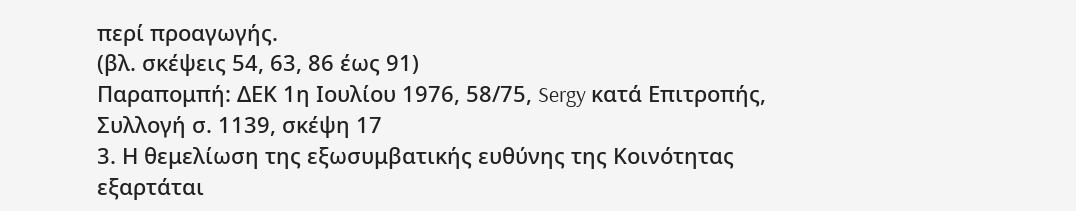περί προαγωγής.
(βλ. σκέψεις 54, 63, 86 έως 91)
Παραπομπή: ΔΕΚ 1η Ιουλίου 1976, 58/75, Sergy κατά Επιτροπής, Συλλογή σ. 1139, σκέψη 17
3. Η θεμελίωση της εξωσυμβατικής ευθύνης της Κοινότητας εξαρτάται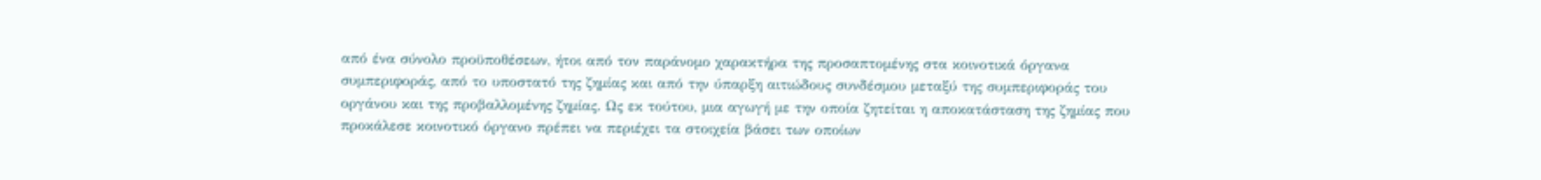από ένα σύνολο προϋποθέσεων, ήτοι από τον παράνομο χαρακτήρα της προσαπτομένης στα κοινοτικά όργανα συμπεριφοράς, από το υποστατό της ζημίας και από την ύπαρξη αιτιώδους συνδέσμου μεταξύ της συμπεριφοράς του οργάνου και της προβαλλομένης ζημίας. Ως εκ τούτου, μια αγωγή με την οποία ζητείται η αποκατάσταση της ζημίας που προκάλεσε κοινοτικό όργανο πρέπει να περιέχει τα στοιχεία βάσει των οποίων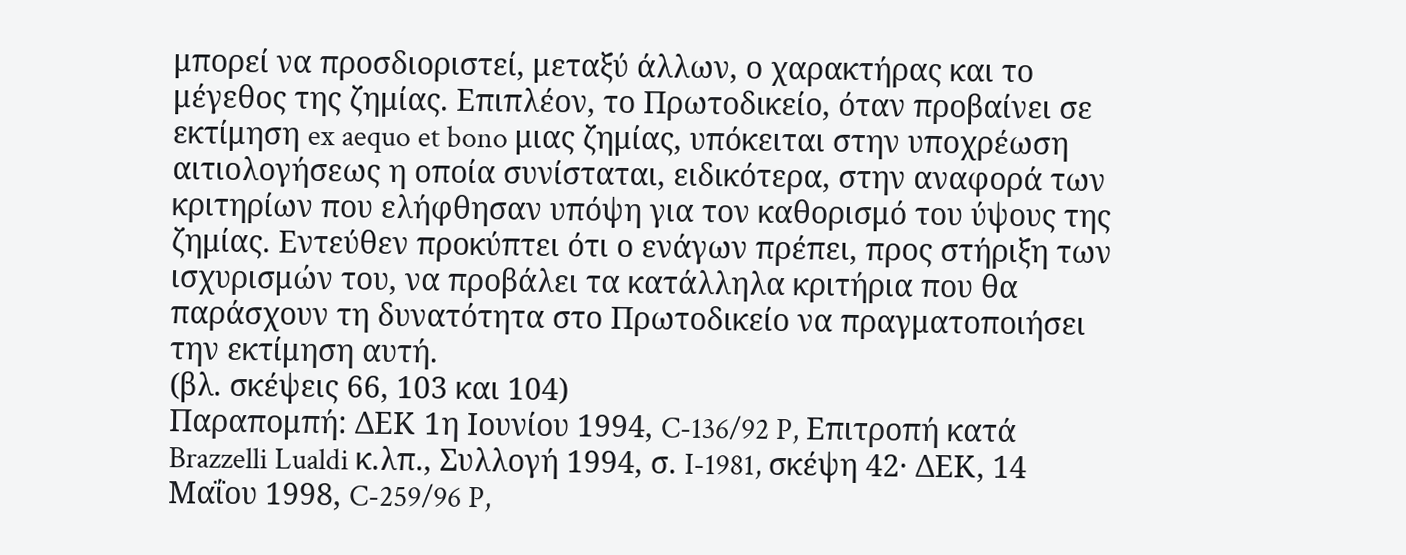μπορεί να προσδιοριστεί, μεταξύ άλλων, ο χαρακτήρας και το μέγεθος της ζημίας. Επιπλέον, το Πρωτοδικείο, όταν προβαίνει σε εκτίμηση ex aequo et bono μιας ζημίας, υπόκειται στην υποχρέωση αιτιολογήσεως η οποία συνίσταται, ειδικότερα, στην αναφορά των κριτηρίων που ελήφθησαν υπόψη για τον καθορισμό του ύψους της ζημίας. Εντεύθεν προκύπτει ότι ο ενάγων πρέπει, προς στήριξη των ισχυρισμών του, να προβάλει τα κατάλληλα κριτήρια που θα παράσχουν τη δυνατότητα στο Πρωτοδικείο να πραγματοποιήσει την εκτίμηση αυτή.
(βλ. σκέψεις 66, 103 και 104)
Παραπομπή: ΔΕΚ 1η Ιουνίου 1994, C-136/92 P, Επιτροπή κατά Brazzelli Lualdi κ.λπ., Συλλογή 1994, σ. I-1981, σκέψη 42· ΔΕΚ, 14 Μαΐου 1998, C-259/96 P,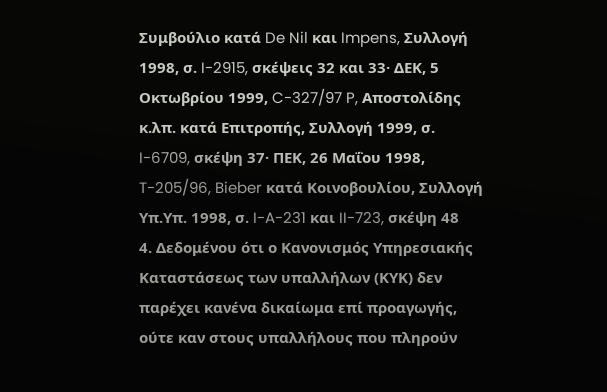Συμβούλιο κατά De Nil και Impens, Συλλογή 1998, σ. I-2915, σκέψεις 32 και 33· ΔΕΚ, 5 Οκτωβρίου 1999, C-327/97 P, Αποστολίδης κ.λπ. κατά Επιτροπής, Συλλογή 1999, σ. I-6709, σκέψη 37· ΠΕΚ, 26 Μαΐου 1998, T-205/96, Bieber κατά Κοινοβουλίου, Συλλογή Υπ.Υπ. 1998, σ. I-A-231 και II-723, σκέψη 48
4. Δεδομένου ότι ο Κανονισμός Υπηρεσιακής Καταστάσεως των υπαλλήλων (ΚΥΚ) δεν παρέχει κανένα δικαίωμα επί προαγωγής, ούτε καν στους υπαλλήλους που πληρούν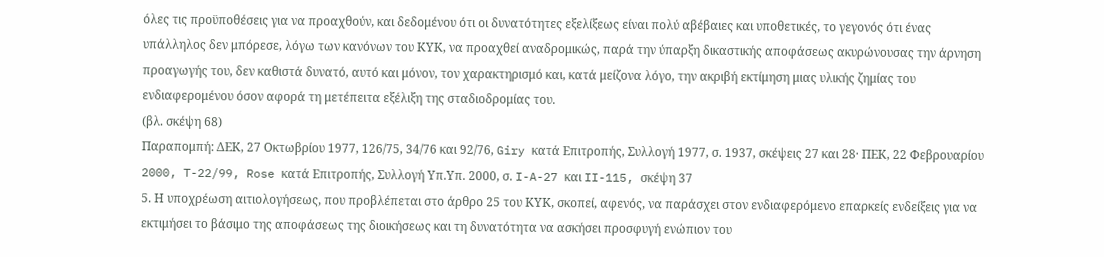όλες τις προϋποθέσεις για να προαχθούν, και δεδομένου ότι οι δυνατότητες εξελίξεως είναι πολύ αβέβαιες και υποθετικές, το γεγονός ότι ένας υπάλληλος δεν μπόρεσε, λόγω των κανόνων του ΚΥΚ, να προαχθεί αναδρομικώς, παρά την ύπαρξη δικαστικής αποφάσεως ακυρώνουσας την άρνηση προαγωγής του, δεν καθιστά δυνατό, αυτό και μόνον, τον χαρακτηρισμό και, κατά μείζονα λόγο, την ακριβή εκτίμηση μιας υλικής ζημίας του ενδιαφερομένου όσον αφορά τη μετέπειτα εξέλιξη της σταδιοδρομίας του.
(βλ. σκέψη 68)
Παραπομπή: ΔΕΚ, 27 Οκτωβρίου 1977, 126/75, 34/76 και 92/76, Giry κατά Επιτροπής, Συλλογή 1977, σ. 1937, σκέψεις 27 και 28· ΠΕΚ, 22 Φεβρουαρίου 2000, T-22/99, Rose κατά Επιτροπής, Συλλογή Υπ.Υπ. 2000, σ. I-A-27 και II-115, σκέψη 37
5. Η υποχρέωση αιτιολογήσεως, που προβλέπεται στο άρθρο 25 του ΚΥΚ, σκοπεί, αφενός, να παράσχει στον ενδιαφερόμενο επαρκείς ενδείξεις για να εκτιμήσει το βάσιμο της αποφάσεως της διοικήσεως και τη δυνατότητα να ασκήσει προσφυγή ενώπιον του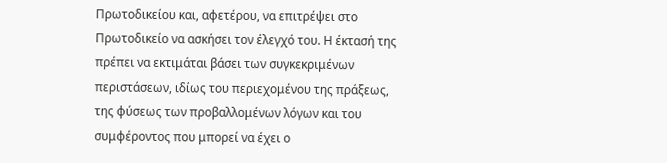Πρωτοδικείου και, αφετέρου, να επιτρέψει στο Πρωτοδικείο να ασκήσει τον έλεγχό του. Η έκτασή της πρέπει να εκτιμάται βάσει των συγκεκριμένων περιστάσεων, ιδίως του περιεχομένου της πράξεως, της φύσεως των προβαλλομένων λόγων και του συμφέροντος που μπορεί να έχει ο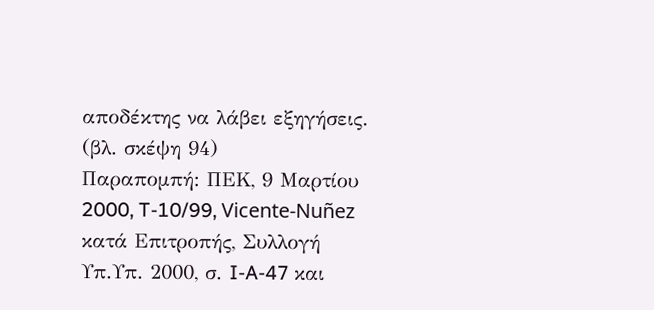αποδέκτης να λάβει εξηγήσεις.
(βλ. σκέψη 94)
Παραπομπή: ΠΕΚ, 9 Μαρτίου 2000, T-10/99, Vicente-Nuñez κατά Επιτροπής, Συλλογή Υπ.Υπ. 2000, σ. I-A-47 και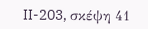II-203, σκέψη 41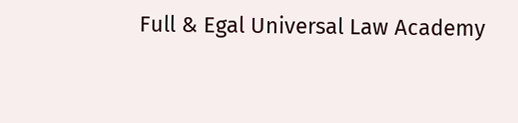Full & Egal Universal Law Academy